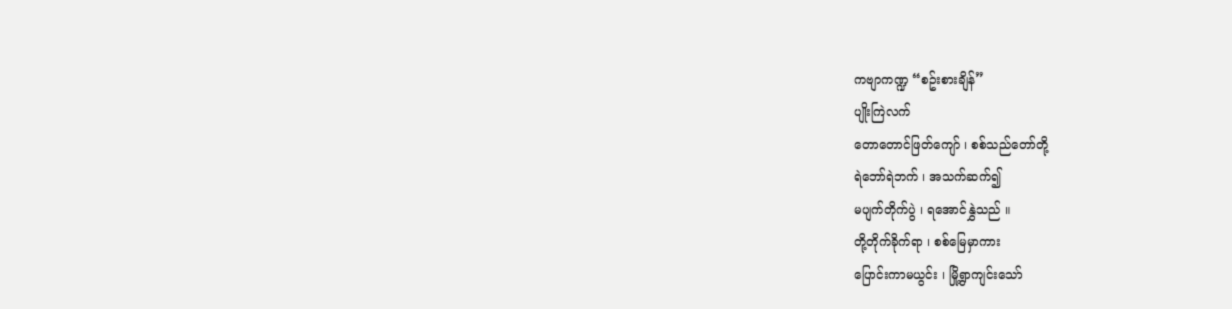ကဗျာကဏ္ဍ “စဥ်းစားချိန်”
ပျိုးကြဲလက်
တောတောင်ဖြတ်ကျော် ၊ စစ်သည်တော်တို့
ရဲဘော်ရဲဘက် ၊ အသက်ဆက်၍
မပျက်တိုက်ပွဲ ၊ ရအောင်နွှဲသည် ။
တို့တိုက်ခိုက်ရာ ၊ စစ်မြေမှာကား
ပြောင်းကာမယွင်း ၊ မြို့ရွာကျင်းသော်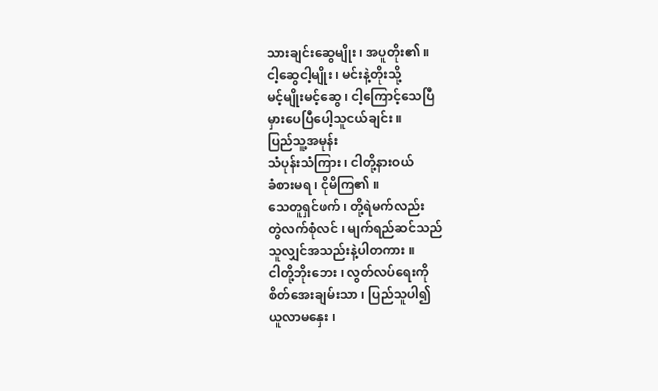သားချင်းဆွေမျိုး ၊ အပူတိုး၏ ။
ငါ့ဆွေငါ့မျိုး ၊ မင်းနဲ့တိုးသို့
မင့်မျိုးမင့်ဆွေ ၊ ငါ့ကြောင့်သေပြီ
မှားပေပြီပေါ့သူငယ်ချင်း ။
ပြည်သူ့အမုန်း
သံပုန်းသံကြား ၊ ငါတို့နားဝယ်
ခံစားမရ ၊ ငိုမိကြ၏ ။
သေတူရှင်ဖက် ၊ တို့ရဲမက်လည်း
တွဲလက်စုံလင် ၊ မျက်ရည်ဆင်သည်
သူလျှင်အသည်းနဲ့ပါတကား ။
ငါတို့ဘိုးဘေး ၊ လွတ်လပ်ရေးကို
စိတ်အေးချမ်းသာ ၊ ပြည်သူပါ၍
ယူလာမနှေး ၊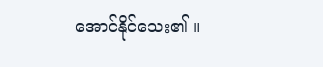အောင်နိုင်သေး၏ ။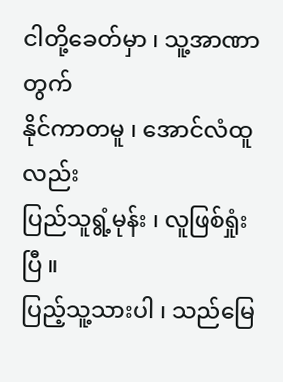ငါတို့ခေတ်မှာ ၊ သူ့အာဏာတွက်
နိုင်ကာတမူ ၊ အောင်လံထူလည်း
ပြည်သူရွံ့မုန်း ၊ လူဖြစ်ရှုံးပြီ ။
ပြည့်သူ့သားပါ ၊ သည်မြေ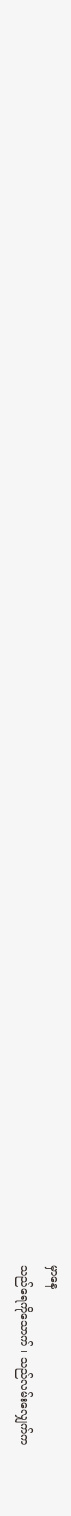မှာနေ
သည်ရေကိုသောက် ၊ သည်လမ်းလျှေက်က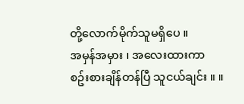တို့လောက်မိုက်သူမရှိပေ ။
အမှန်အမှား ၊ အလေးထားကာ
စဥ်းစားချိန်တန်ပြီ သူငယ်ချင်း ။ ။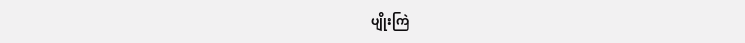ပျိုးကြဲ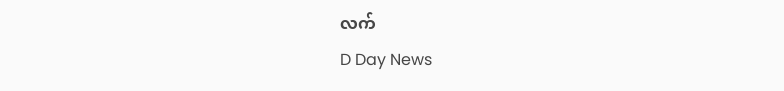လက်
D Day News